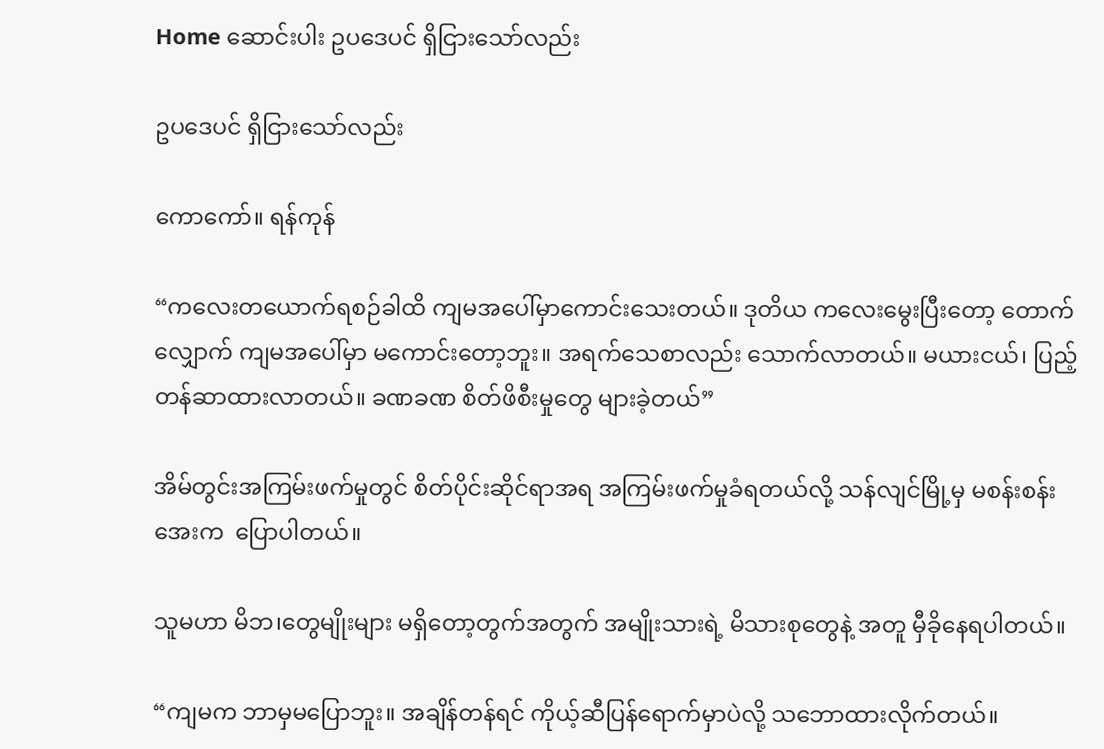Home ဆောင်းပါး ဥပဒေပင် ရှိငြားသော်လည်း

ဥပဒေပင် ရှိငြားသော်လည်း

ကောကော်။ ရန်ကုန်

“ကလေးတယောက်ရစဉ်ခါထိ ကျမအပေါ်မှာကောင်းသေးတယ်။ ဒုတိယ ကလေးမွေးပြီးတော့ တောက်လျှောက် ကျမအပေါ်မှာ မကောင်းတော့ဘူး။ အရက်သေစာလည်း သောက်လာတယ်။ မယားငယ်၊ ပြည့်တန်ဆာထားလာတယ်။ ခဏခဏ စိတ်ဖိစီးမှုတွေ များခဲ့တယ်”

အိမ်တွင်းအကြမ်းဖက်မှုတွင် စိတ်ပိုင်းဆိုင်ရာအရ အကြမ်းဖက်မှုခံရတယ်လို့ သန်လျင်မြို့မှ မစန်းစန်းအေးက  ပြောပါတယ်။

သူမဟာ မိဘ၊တွေမျိုးများ မရှိတော့တွက်အတွက် အမျိုးသားရဲ့ မိသားစုတွေနဲ့ အတူ မှီခိုနေရပါတယ်။

“ကျမက ဘာမှမပြောဘူး။ အချိန်တန်ရင် ကိုယ့်ဆီပြန်ရောက်မှာပဲလို့ သဘောထားလိုက်တယ်။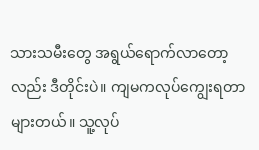သားသမီးတွေ အရွယ်ရောက်လာတော့လည်း ဒီတိုင်းပဲ။ ကျမကလုပ်ကျွေးရတာ များတယ်။ သူ့လုပ်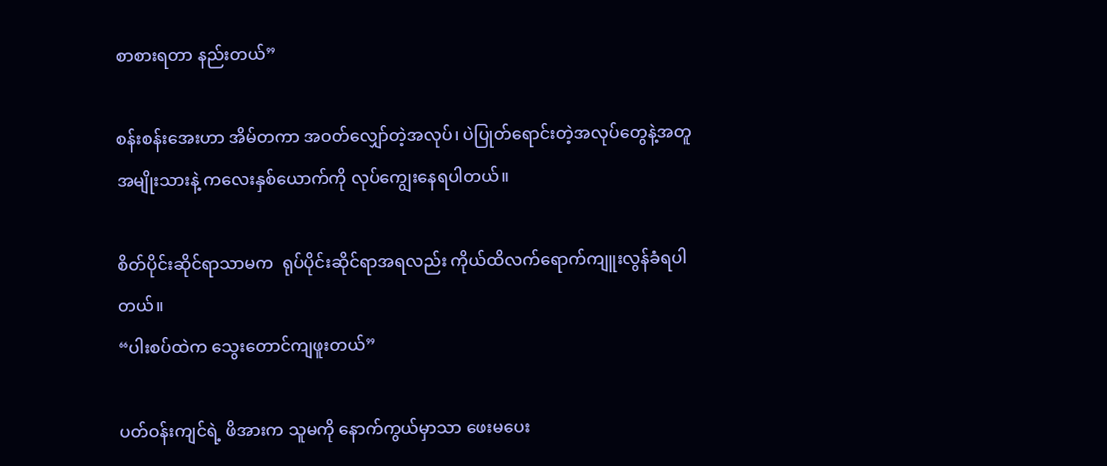စာစားရတာ နည်းတယ်”

စန်းစန်းအေးဟာ အိမ်တကာ အဝတ်လျှော်တဲ့အလုပ်၊ ပဲပြုတ်ရောင်းတဲ့အလုပ်တွေနဲ့အတူ အမျိုးသားနဲ့ ကလေးနှစ်ယောက်ကို လုပ်ကျွေးနေရပါတယ်။

စိတ်ပိုင်းဆိုင်ရာသာမက  ရုပ်ပိုင်းဆိုင်ရာအရလည်း ကိုယ်ထိလက်ရောက်ကျူးလွန်ခံရပါတယ်။
“ပါးစပ်ထဲက သွေးတောင်ကျဖူးတယ်”

ပတ်ဝန်းကျင်ရဲ့ ဖိအားက သူမကို နောက်ကွယ်မှာသာ ဖေးမပေး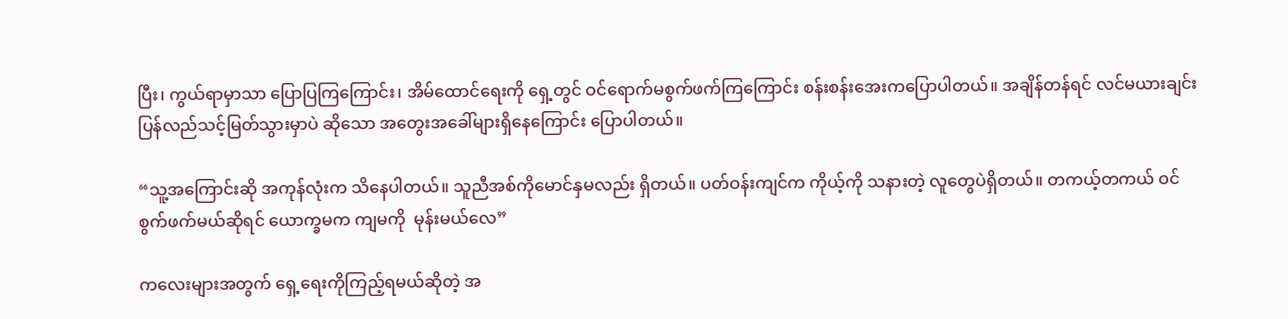ပြီး၊ ကွယ်ရာမှာသာ ပြောပြကြကြောင်း၊ အိမ်ထောင်ရေးကို ရှေ့တွင် ဝင်ရောက်မစွက်ဖက်ကြကြောင်း စန်းစန်းအေးကပြောပါတယ်။ အချိန်တန်ရင် လင်မယားချင်းပြန်လည်သင့်မြတ်သွားမှာပဲ ဆိုသော အတွေးအခေါ်များရှိနေကြောင်း ပြောပါတယ်။

“သူ့အကြောင်းဆို အကုန်လုံးက သိနေပါတယ်။ သူညီအစ်ကိုမောင်နှမလည်း ရှိတယ်။ ပတ်ဝန်းကျင်က ကိုယ့်ကို သနားတဲ့ လူတွေပဲရှိတယ်။ တကယ့်တကယ် ဝင်စွက်ဖက်မယ်ဆိုရင် ယောက္ခမက ကျမကို  မုန်းမယ်လေ”

ကလေးများအတွက် ရှေ့ရေးကိုကြည့်ရမယ်ဆိုတဲ့ အ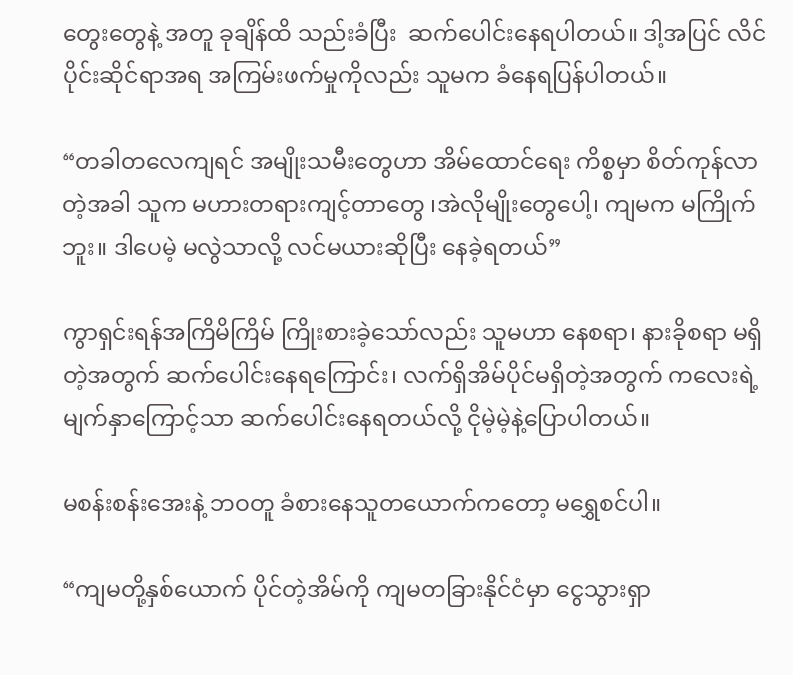တွေးတွေနဲ့ အတူ ခုချိန်ထိ သည်းခံပြီး  ဆက်ပေါင်းနေရပါတယ်။ ဒါ့အပြင် လိင်ပိုင်းဆိုင်ရာအရ အကြမ်းဖက်မှုကိုလည်း သူမက ခံနေရပြန်ပါတယ်။

“တခါတလေကျရင် အမျိုးသမီးတွေဟာ အိမ်ထောင်ရေး ကိစ္စမှာ စိတ်ကုန်လာတဲ့အခါ သူက မဟားတရားကျင့်တာတွေ ၊အဲလိုမျိုးတွေပေါ့၊ ကျမက မကြိုက်ဘူး။ ဒါပေမဲ့ မလွဲသာလို့ လင်မယားဆိုပြီး နေခဲ့ရတယ်”

ကွာရှင်းရန်အကြိမိကြိမ် ကြိုးစားခဲ့သော်လည်း သူမဟာ နေစရာ၊ နားခိုစရာ မရှိတဲ့အတွက် ဆက်ပေါင်းနေရကြောင်း၊ လက်ရှိအိမ်ပိုင်မရှိတဲ့အတွက် ကလေးရဲ့ မျက်နှာကြောင့်သာ ဆက်ပေါင်းနေရတယ်လို့ ငိုမဲ့မဲ့နဲ့ပြောပါတယ်။

မစန်းစန်းအေးနဲ့ ဘဝတူ ခံစားနေသူတယောက်ကတော့ မရွှေစင်ပါ။

“ကျမတို့နှစ်ယောက် ပိုင်တဲ့အိမ်ကို ကျမတခြားနိုင်ငံမှာ ငွေသွားရှာ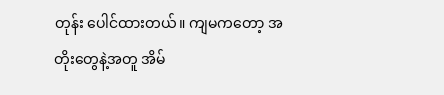တုန်း ပေါင်ထားတယ်။ ကျမကတော့ အတိုးတွေနဲ့အတူ အိမ်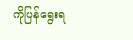ကိုပြန်ရွေးရ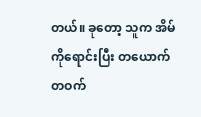တယ်။ ခုတော့ သူက အိမ်ကိုရောင်းပြီး တယောက်တဝက်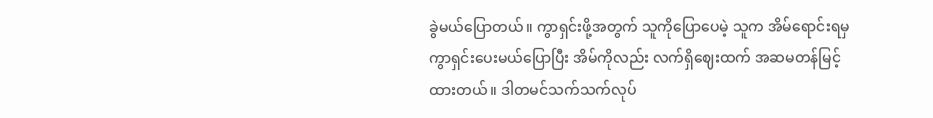ခွဲမယ်ပြောတယ်။ ကွာရှင်းဖို့အတွက် သူကိုပြောပေမဲ့ သူက အိမ်ရောင်းရမှ ကွာရှင်းပေးမယ်ပြောပြီး အိမ်ကိုလည်း လက်ရှိဈေးထက် အဆမတန်မြင့်ထားတယ်။ ဒါတမင်သက်သက်လုပ်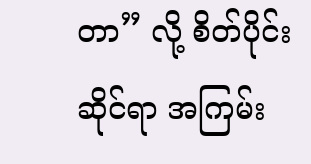တာ” လို့ စိတ်ပိုင်းဆိုင်ရာ အကြမ်း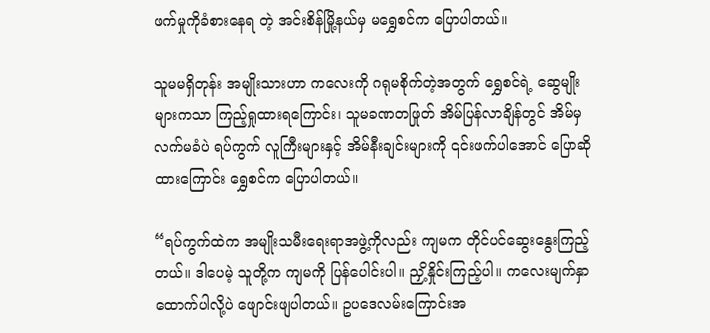ဖက်မှုကိုခံစားနေရ တဲ့ အင်းစိန်မြို့နယ်မှ မရွှေစင်က ပြောပါတယ်။

သူမမရှိတုန်း အမျိုးသားဟာ ကလေးကို ဂရုမစိုက်တဲ့အတွက် ရွှေစင်ရဲ့ ဆွေမျိုးများကသာ ကြည့်ရှုထားရကြောင်း၊ သူမခဏတဖြုတ် အိမ်ပြန်လာချိန်တွင် အိမ်မှ လက်မခံပဲ ရပ်ကွက် လူကြီးများနှင့် အိမ်နီးချင်းများကို ၎င်းဖက်ပါအောင် ပြောဆိုထားကြောင်း ရွှေစင်က ပြောပါတယ်။

“ရပ်ကွက်ထဲက အမျိုးသမီးရေးရာအဖွဲ့ကိုလည်း ကျမက တိုင်ပင်ဆွေးနွေးကြည့်တယ်။ ဒါပေမဲ့ သူတို့က ကျမကို ပြန်ပေါင်းပါ။ ညှိ့နှိုင်းကြည့်ပါ။ ကလေးမျက်နှာထောက်ပါလို့ပဲ ဖျောင်းဖျပါတယ်။ ဥပဒေလမ်းကြောင်းအ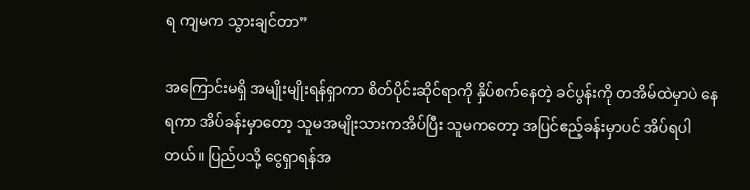ရ ကျမက သွားချင်တာ”

အကြောင်းမရှိ အမျိုးမျိုးရန်ရှာကာ စိတ်ပိုင်းဆိုင်ရာကို နှိပ်စက်နေတဲ့ ခင်ပွန်းကို တအိမ်ထဲမှာပဲ နေရကာ အိပ်ခန်းမှာတော့ သူမအမျိုးသားကအိပ်ပြီး သူမကတော့ အပြင်ဧည့်ခန်းမှာပင် အိပ်ရပါတယ်။ ပြည်ပသို့ ငွေရှာရန်အ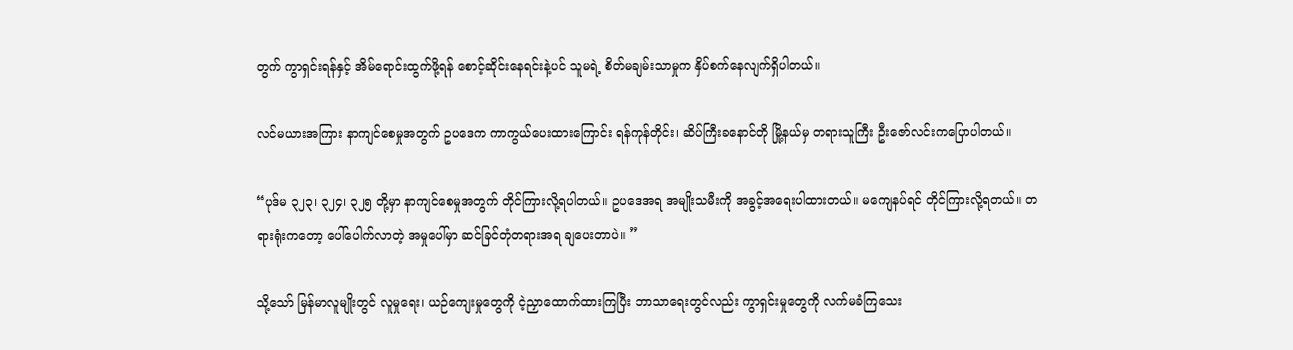တွက် ကွာရှင်းရန်နှင့် အိမ်ရောင်းထွက်ဖို့ရန် စောင့်ဆိုင်းနေရင်းနဲ့ပင် သူမရဲ့ စိတ်မချမ်းသာမှုက နှိပ်စက်နေလျက်ရှိပါတယ်။

လင်မယားအကြား နာကျင်စေမှုအတွက် ဥပဒေက ကာကွယ်ပေးထားကြောင်း ရန်ကုန်တိုင်း၊ ဆိပ်ကြီးခနောင်တို မြို့နယ်မှ တရားသူကြီး ဦးဇော်လင်းကပြောပါတယ်။

“ပုဒ်မ ၃၂၃၊ ၃၂၄၊ ၃၂၅ တို့မှာ နာကျင်စေမှုအတွက် တိုင်ကြားလို့ရပါတယ်။ ဥပဒေအရ အမျိုးသမီးကို အခွင့်အရေးပါထားတယ်။ မကျေနပ်ရင် တိုင်ကြားလို့ရတယ်။ တရားရုံးကတော့ ပေါ်ပေါက်လာတဲ့ အမှုပေါ်မှာ ဆင်ခြင်တုံတရားအရ ချပေးတာပဲ။ ”

သို့သော် မြန်မာလူမျိုးတွင် လူမှုရေး၊ ယဉ်ကျေးမှုတွေကို ငဲ့ညှာထောက်ထားကြပြီး ဘာသာရေးတွင်လည်း ကွာရှင်းမှုတွေကို လက်မခံကြသေး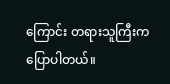ကြောင်း တရားသူကြီးက ပြောပါတယ်။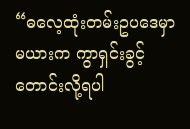“ဓလေ့ထုံးတမ်းဥပဒေမှာ မယားက ကွာရှင်းခွင့်တောင်းလို့ရပါ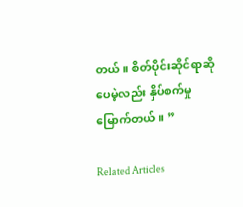တယ်။ စိတ်ပိုင်းဆိုင်ရာဆိုပေမဲ့လည်း နှိပ်စက်မှုမြောက်တယ်။ ”

Related Articles